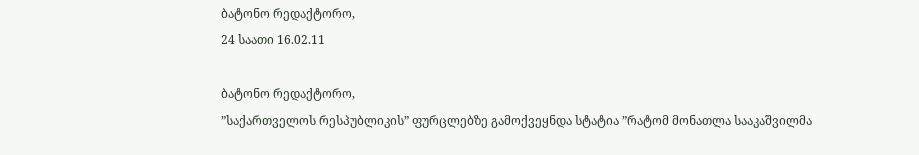ბატონო რედაქტორო,
24 საათი 16.02.11

ბატონო რედაქტორო,
”საქართველოს რესპუბლიკის” ფურცლებზე გამოქვეყნდა სტატია ”რატომ მონათლა სააკაშვილმა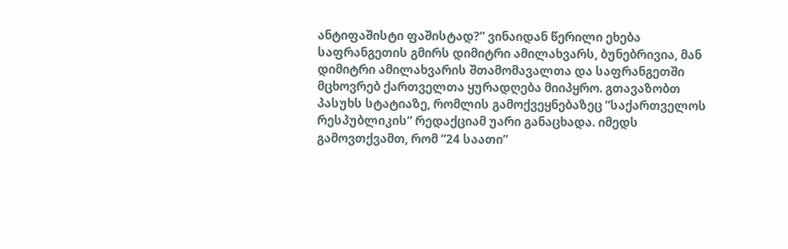ანტიფაშისტი ფაშისტად?” ვინაიდან წერილი ეხება საფრანგეთის გმირს დიმიტრი ამილახვარს, ბუნებრივია, მან დიმიტრი ამილახვარის შთამომავალთა და საფრანგეთში მცხოვრებ ქართველთა ყურადღება მიიპყრო. გთავაზობთ პასუხს სტატიაზე, რომლის გამოქვეყნებაზეც ”საქართველოს რესპუბლიკის” რედაქციამ უარი განაცხადა. იმედს გამოვთქვამთ, რომ ”24 საათი”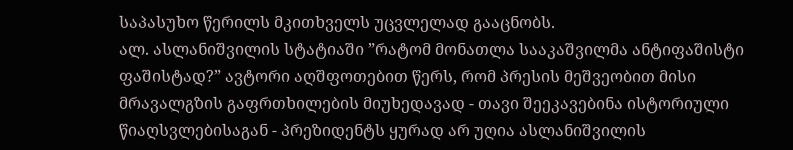საპასუხო წერილს მკითხველს უცვლელად გააცნობს.
ალ. ასლანიშვილის სტატიაში ”რატომ მონათლა სააკაშვილმა ანტიფაშისტი ფაშისტად?” ავტორი აღშფოთებით წერს, რომ პრესის მეშვეობით მისი მრავალგზის გაფრთხილების მიუხედავად - თავი შეეკავებინა ისტორიული წიაღსვლებისაგან - პრეზიდენტს ყურად არ უღია ასლანიშვილის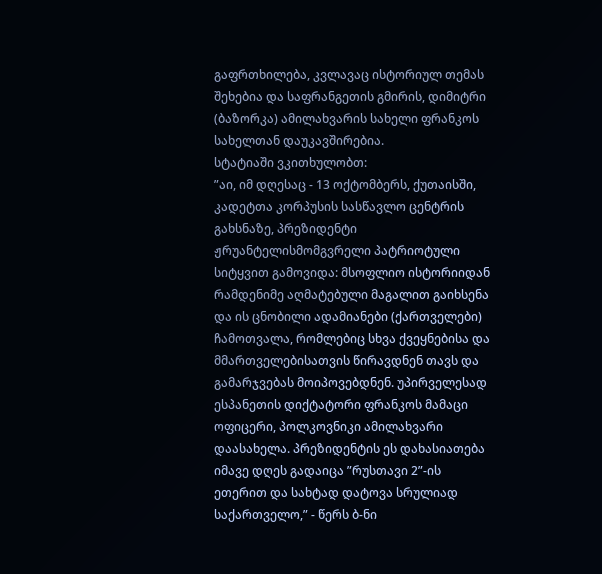გაფრთხილება, კვლავაც ისტორიულ თემას შეხებია და საფრანგეთის გმირის, დიმიტრი (ბაზორკა) ამილახვარის სახელი ფრანკოს სახელთან დაუკავშირებია.
სტატიაში ვკითხულობთ:
”აი, იმ დღესაც - 13 ოქტომბერს, ქუთაისში, კადეტთა კორპუსის სასწავლო ცენტრის გახსნაზე, პრეზიდენტი ჟრუანტელისმომგვრელი პატრიოტული სიტყვით გამოვიდა: მსოფლიო ისტორიიდან რამდენიმე აღმატებული მაგალით გაიხსენა და ის ცნობილი ადამიანები (ქართველები) ჩამოთვალა, რომლებიც სხვა ქვეყნებისა და მმართველებისათვის წირავდნენ თავს და გამარჯვებას მოიპოვებდნენ. უპირველესად ესპანეთის დიქტატორი ფრანკოს მამაცი ოფიცერი, პოლკოვნიკი ამილახვარი დაასახელა. პრეზიდენტის ეს დახასიათება იმავე დღეს გადაიცა ”რუსთავი 2”-ის ეთერით და სახტად დატოვა სრულიად საქართველო,” - წერს ბ-ნი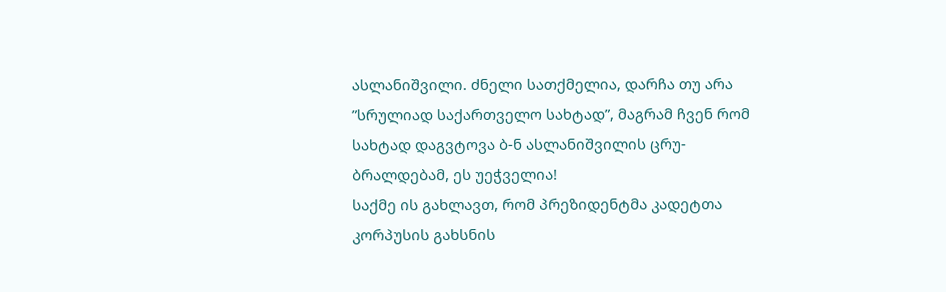ასლანიშვილი. ძნელი სათქმელია, დარჩა თუ არა ”სრულიად საქართველო სახტად”, მაგრამ ჩვენ რომ სახტად დაგვტოვა ბ-ნ ასლანიშვილის ცრუ-ბრალდებამ, ეს უეჭველია!
საქმე ის გახლავთ, რომ პრეზიდენტმა კადეტთა კორპუსის გახსნის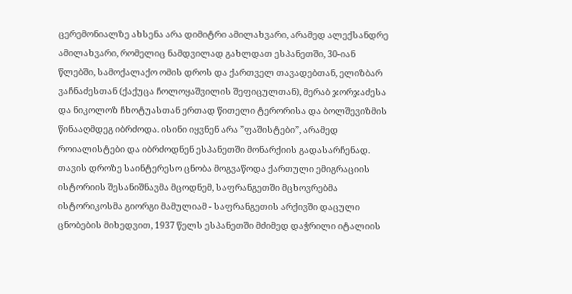ცერემონიალზე ახსენა არა დიმიტრი ამილახვარი, არამედ ალექსანდრე ამილახვარი, რომელიც ნამდვილად გახლდათ ესპანეთში, 30-იან წლებში, სამოქალაქო ომის დროს და ქართველ თავადებთან, ელიზბარ ვაჩნაძესთან (ქაქუცა ჩოლოყაშვილის შეფიცულთან), მერაბ ჯორჯაძესა და ნიკოლოზ ჩხოტუასთან ერთად წითელი ტერორისა და ბოლშევიზმის წინააღმდეგ იბრძოდა. ისინი იყვნენ არა ”ფაშისტები”, არამედ როიალისტები და იბრძოდნენ ესპანეთში მონარქიის გადასარჩენად.
თავის დროზე საინტერესო ცნობა მოგვაწოდა ქართული ემიგრაციის ისტორიის შესანიშნავმა მცოდნემ, საფრანგეთში მცხოვრებმა ისტორიკოსმა გიორგი მამულიამ - საფრანგეთის არქივში დაცული ცნობების მიხედვით, 1937 წელს ესპანეთში მძიმედ დაჭრილი იტალიის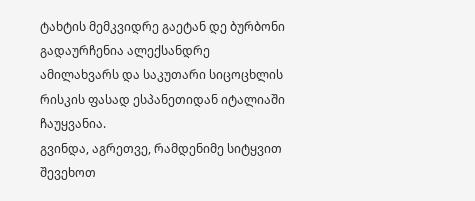ტახტის მემკვიდრე გაეტან დე ბურბონი გადაურჩენია ალექსანდრე ამილახვარს და საკუთარი სიცოცხლის რისკის ფასად ესპანეთიდან იტალიაში ჩაუყვანია.
გვინდა, აგრეთვე, რამდენიმე სიტყვით შევეხოთ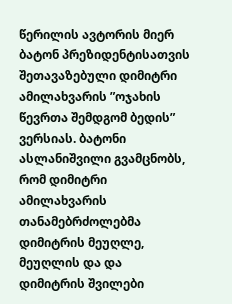წერილის ავტორის მიერ ბატონ პრეზიდენტისათვის შეთავაზებული დიმიტრი ამილახვარის ”ოჯახის წევრთა შემდგომ ბედის” ვერსიას. ბატონი ასლანიშვილი გვამცნობს, რომ დიმიტრი ამილახვარის თანამებრძოლებმა დიმიტრის მეუღლე, მეუღლის და და დიმიტრის შვილები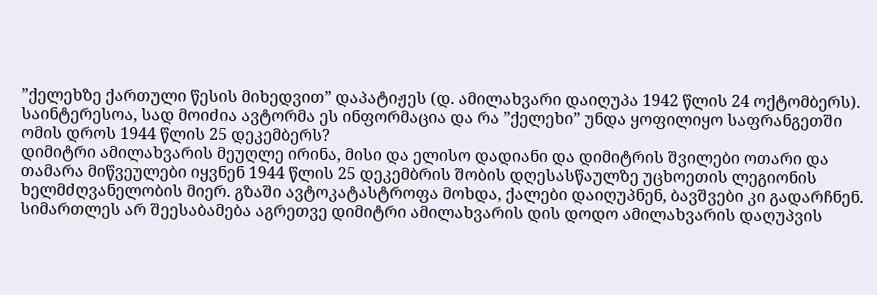”ქელეხზე ქართული წესის მიხედვით” დაპატიჟეს (დ. ამილახვარი დაიღუპა 1942 წლის 24 ოქტომბერს). საინტერესოა, სად მოიძია ავტორმა ეს ინფორმაცია და რა ”ქელეხი” უნდა ყოფილიყო საფრანგეთში ომის დროს 1944 წლის 25 დეკემბერს?
დიმიტრი ამილახვარის მეუღლე ირინა, მისი და ელისო დადიანი და დიმიტრის შვილები ოთარი და თამარა მიწვეულები იყვნენ 1944 წლის 25 დეკემბრის შობის დღესასწაულზე უცხოეთის ლეგიონის ხელმძღვანელობის მიერ. გზაში ავტოკატასტროფა მოხდა, ქალები დაიღუპნენ, ბავშვები კი გადარჩნენ.
სიმართლეს არ შეესაბამება აგრეთვე დიმიტრი ამილახვარის დის დოდო ამილახვარის დაღუპვის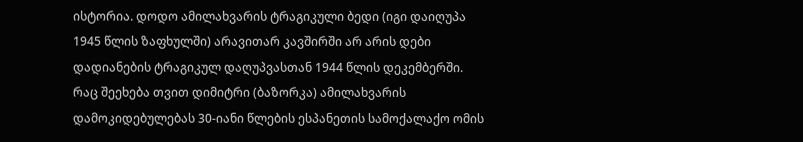ისტორია. დოდო ამილახვარის ტრაგიკული ბედი (იგი დაიღუპა 1945 წლის ზაფხულში) არავითარ კავშირში არ არის დები დადიანების ტრაგიკულ დაღუპვასთან 1944 წლის დეკემბერში.
რაც შეეხება თვით დიმიტრი (ბაზორკა) ამილახვარის დამოკიდებულებას 30-იანი წლების ესპანეთის სამოქალაქო ომის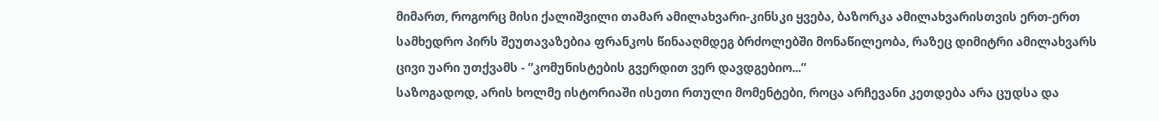მიმართ, როგორც მისი ქალიშვილი თამარ ამილახვარი-კინსკი ყვება, ბაზორკა ამილახვარისთვის ერთ-ერთ სამხედრო პირს შეუთავაზებია ფრანკოს წინააღმდეგ ბრძოლებში მონაწილეობა, რაზეც დიმიტრი ამილახვარს ცივი უარი უთქვამს - ”კომუნისტების გვერდით ვერ დავდგებიო...”
საზოგადოდ, არის ხოლმე ისტორიაში ისეთი რთული მომენტები, როცა არჩევანი კეთდება არა ცუდსა და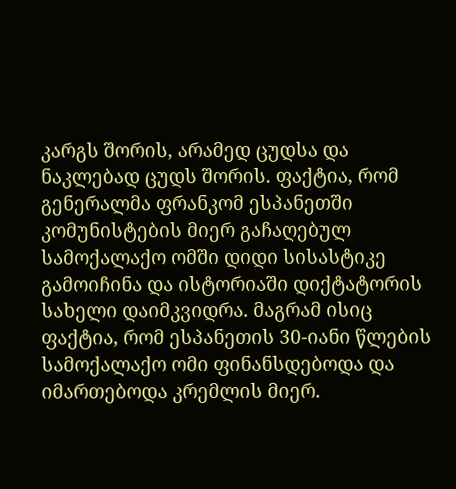კარგს შორის, არამედ ცუდსა და ნაკლებად ცუდს შორის. ფაქტია, რომ გენერალმა ფრანკომ ესპანეთში კომუნისტების მიერ გაჩაღებულ სამოქალაქო ომში დიდი სისასტიკე გამოიჩინა და ისტორიაში დიქტატორის სახელი დაიმკვიდრა. მაგრამ ისიც ფაქტია, რომ ესპანეთის 30-იანი წლების სამოქალაქო ომი ფინანსდებოდა და იმართებოდა კრემლის მიერ.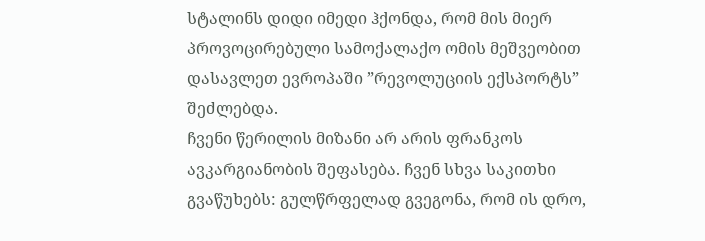სტალინს დიდი იმედი ჰქონდა, რომ მის მიერ პროვოცირებული სამოქალაქო ომის მეშვეობით დასავლეთ ევროპაში ”რევოლუციის ექსპორტს” შეძლებდა.
ჩვენი წერილის მიზანი არ არის ფრანკოს ავკარგიანობის შეფასება. ჩვენ სხვა საკითხი გვაწუხებს: გულწრფელად გვეგონა, რომ ის დრო,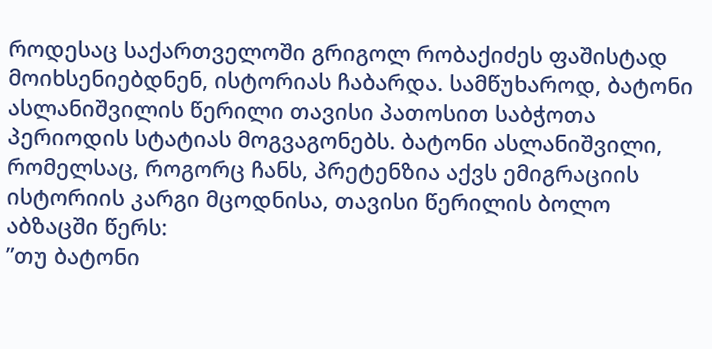როდესაც საქართველოში გრიგოლ რობაქიძეს ფაშისტად მოიხსენიებდნენ, ისტორიას ჩაბარდა. სამწუხაროდ, ბატონი ასლანიშვილის წერილი თავისი პათოსით საბჭოთა პერიოდის სტატიას მოგვაგონებს. ბატონი ასლანიშვილი, რომელსაც, როგორც ჩანს, პრეტენზია აქვს ემიგრაციის ისტორიის კარგი მცოდნისა, თავისი წერილის ბოლო აბზაცში წერს:
”თუ ბატონი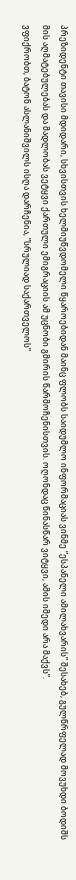პრეზიდენტი თავისი მდიდარი, სხვისთვის ხელმიუწვდომელი წყაროებიდან მაინც ფლობს საიდუმლო ინფორმაციას ვინმე ”ესპანელი ამილახვარის” შესახებ, გულწრფელად მოვუხდი ბოდიშს მის აღმატებულებას და მადლობას ვეტყვი ქართული ემიგრაციის ამ უცნობი გმირის წარმოჩენისთვის. ოღონდაც წინასწარ ვიტყვი, ამის იმედი არა მაქვს”.
ვფიქრობთ, ბატონ ასლანიშვილს ისღა დარჩენია, ”სრულიად საქართველოს”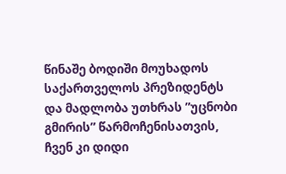წინაშე ბოდიში მოუხადოს საქართველოს პრეზიდენტს და მადლობა უთხრას ”უცნობი გმირის” წარმოჩენისათვის, ჩვენ კი დიდი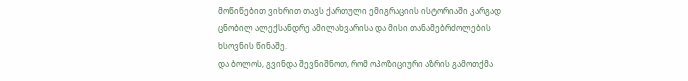მოწიწებით ვიხრით თავს ქართული ემიგრაციის ისტორიაში კარგად ცნობილ ალექსანდრე ამილახვარისა და მისი თანამებრძოლების ხსოვნის წინაშე.
და ბოლოს, გვინდა შევნიშნოთ, რომ ოპოზიციური აზრის გამოთქმა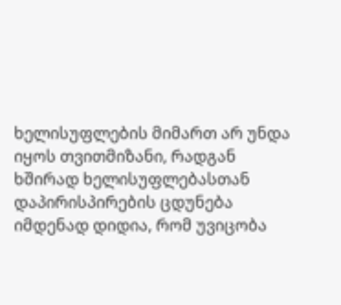ხელისუფლების მიმართ არ უნდა იყოს თვითმიზანი, რადგან ხშირად ხელისუფლებასთან დაპირისპირების ცდუნება იმდენად დიდია, რომ უვიცობა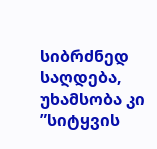სიბრძნედ საღდება, უხამსობა კი ”სიტყვის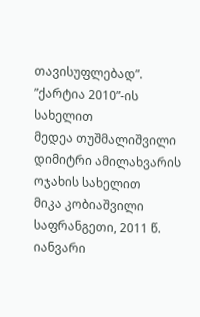თავისუფლებად”.
”ქარტია 2010”-ის სახელით
მედეა თუშმალიშვილი
დიმიტრი ამილახვარის ოჯახის სახელით
მიკა კობიაშვილი
საფრანგეთი, 2011 წ. იანვარი